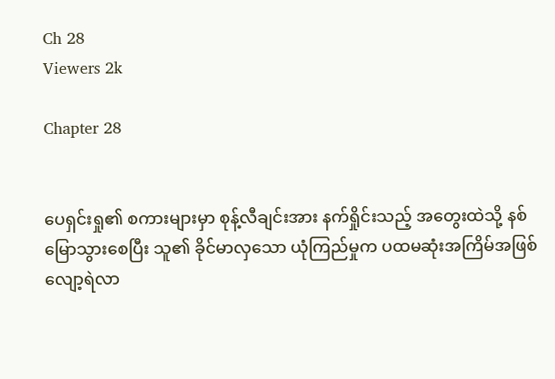Ch 28
Viewers 2k

Chapter 28


ပေရှင်းရှု၏ စကားများမှာ စုန့်လီချင်းအား နက်ရှိုင်းသည့် အတွေးထဲသို့ နစ်မြောသွားစေပြီး သူ၏ ခိုင်မာလှသော ယုံကြည်မှုက ပထမဆုံးအကြိမ်အဖြစ် လျော့ရဲလာ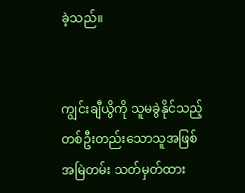ခဲ့သည်။


ကျွင်းချီယွိကို သူမခွဲနိုင်သည့် တစ်ဦးတည်းသောသူအဖြစ် အမြဲတမ်း သတ်မှတ်ထား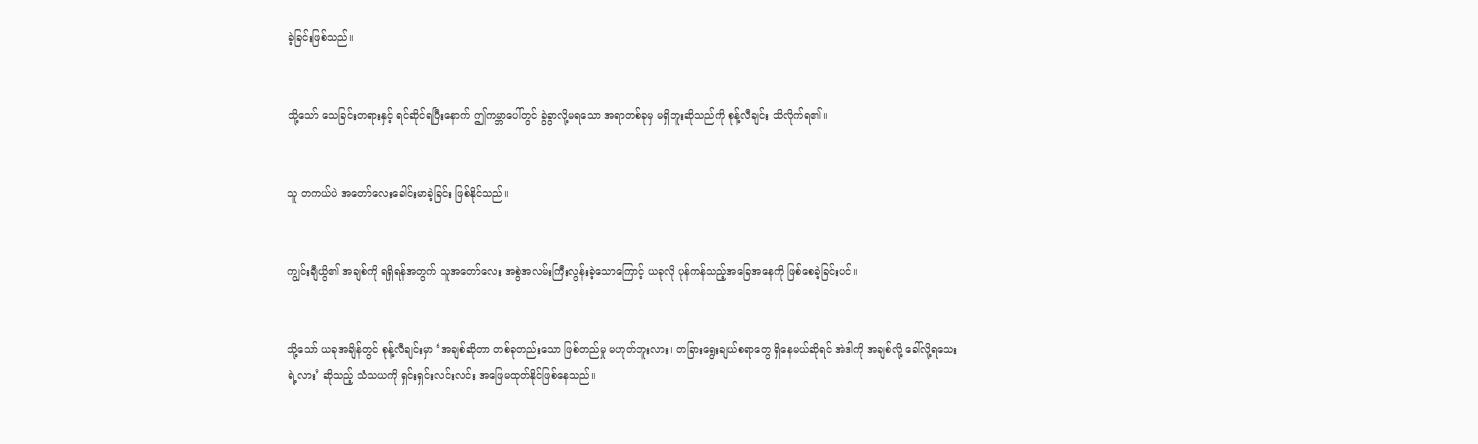ခဲ့ခြင်းဖြစ်သည်။


သို့သော် သေခြင်းတရားနှင့် ရင်ဆိုင်ရပြီးနောက် ဤကမ္ဘာပေါ်တွင် ခွဲခွာလို့မရသော အရာတစ်ခုမှ မရှိဘူးဆိုသည်ကို စုန့်လီချင်း သိလိုက်ရ၏။


သူ တကယ်ပဲ အတော်လေးခေါင်းမာခဲ့ခြင်း ဖြစ်နိုင်သည်။


ကျွင်းချီယွိ၏ အချစ်ကို ရရှိရန်အတွက် သူအတော်လေး အစွဲအလမ်းကြီးလွန်းခဲ့သောကြောင့် ယခုလို ပုန်ကန်သည့်အခြေအနေကို ဖြစ်စေခဲ့ခြင်းပင်။


သို့သော် ယခုအချိန်တွင် စုန့်လီချင်းမှာ ‘အချစ်ဆိုတာ တစ်ခုတည်းသော ဖြစ်တည်မှု မဟုတ်ဘူးလား၊ တခြားရွေးချယ်စရာတွေ ရှိနေမယ်ဆိုရင် အဲဒါကို အချစ်လို့ ခေါ်လို့ရသေးရဲ့လား’ ဆိုသည့် သံသယကို ရှင်းရှင်းလင်းလင်း အဖြေမထုတ်နိုင်ဖြစ်နေသည်။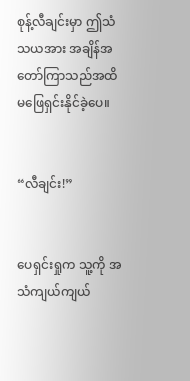စုန့်လီချင်းမှာ ဤသံသယအား အချိန်အတော်ကြာသည်အထိ မဖြေရှင်းနိုင်ခဲ့ပေ။


“လီချင်း!”


ပေရှင်းရှုက သူ့ကို အသံကျယ်ကျယ်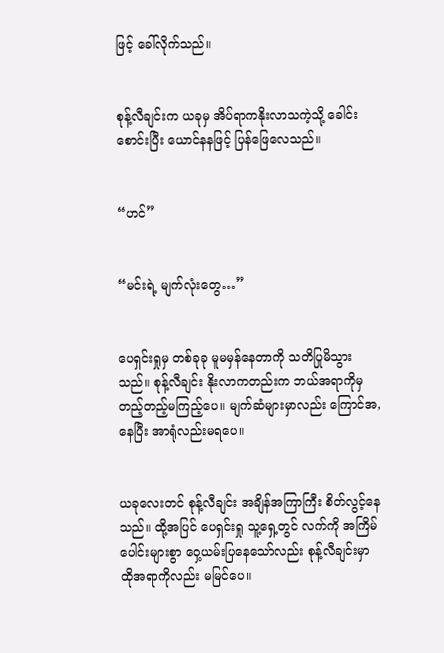ဖြင့် ခေါ်လိုက်သည်။


စုန့်လီချင်းက ယခုမှ အိပ်ရာကနိုးလာသကဲ့သို့ ခေါင်းစောင်းပြီး ယောင်နနဖြင့် ပြန်ဖြေလေသည်။


“ဟင်”


“မင်းရဲ့ မျက်လုံးတွေ…”


ပေရှင်းရှုမှ တစ်ခုခု မူမမှန်နေတာကို သတိပြုမိသွားသည်။ စုန့်လီချင်း နိုးလာကတည်းက ဘယ်အရာကိုမှ တည့်တည့်မကြည့်ပေ။ မျက်ဆံများမှာလည်း ကြောင်အ,နေပြီး အာရုံလည်းမရပေ။


ယခုလေးတင် စုန့်လီချင်း အချိန်အကြာကြီး စိတ်လွင့်နေသည်။ ထို့အပြင် ပေရှင်းရှု သူ့ရှေ့တွင် လက်ကို အကြိမ်ပေါင်းများစွာ ဝှေ့ယမ်းပြနေသော်လည်း စုန့်လီချင်းမှာ ထိုအရာကိုလည်း မမြင်ပေ။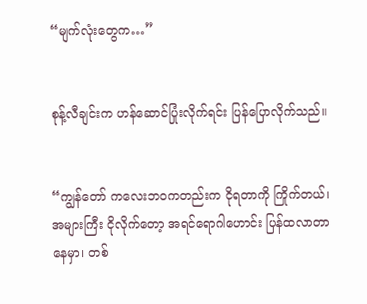“မျက်လုံးတွေက…”


စုန့်လီချင်းက ဟန်ဆောင်ပြုံးလိုက်ရင်း ပြန်ပြောလိုက်သည်။


“ကျွန်တော် ကလေးဘဝကတည်းက ငိုရတာကို ကြိုက်တယ်၊ အများကြီး ငိုလိုက်တော့ အရင်ရောဂါဟောင်း ပြန်ထလာတာနေမှာ၊ တစ်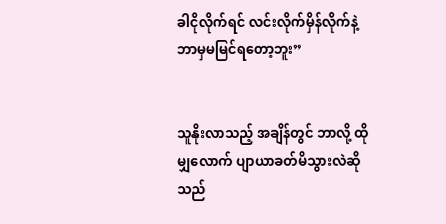ခါငိုလိုက်ရင် လင်းလိုက်မှိန်လိုက်နဲ့ ဘာမှမမြင်ရတော့ဘူး”


သူနိုးလာသည့် အချိန်တွင် ဘာလို့ ထိုမျှလောက် ပျာယာခတ်မိသွားလဲဆိုသည်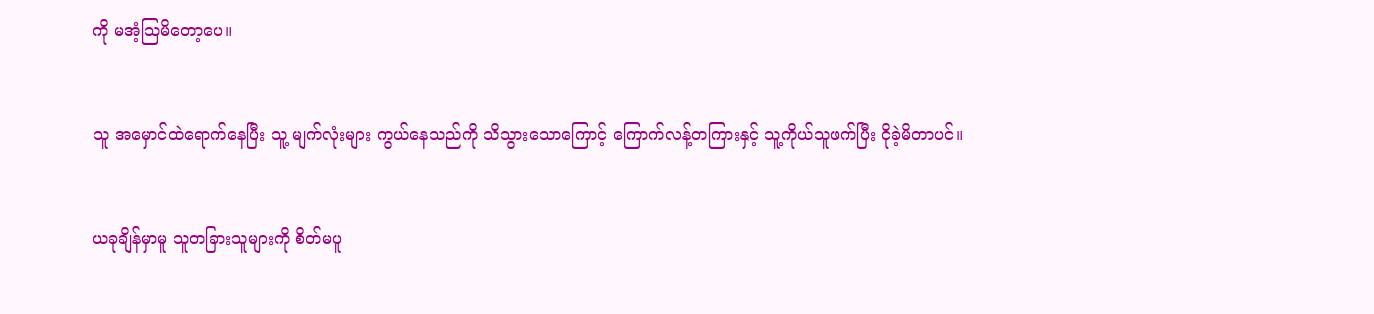ကို မအံ့သြမိတော့ပေ။


သူ အမှောင်ထဲရောက်နေပြီး သူ့ မျက်လုံးများ ကွယ်နေသည်ကို သိသွားသောကြောင့် ကြောက်လန့်တကြားနှင့် သူ့ကိုယ်သူဖက်ပြီး ငိုခဲ့မိတာပင်။


ယခုချိန်မှာမူ သူတခြားသူများကို စိတ်မပူ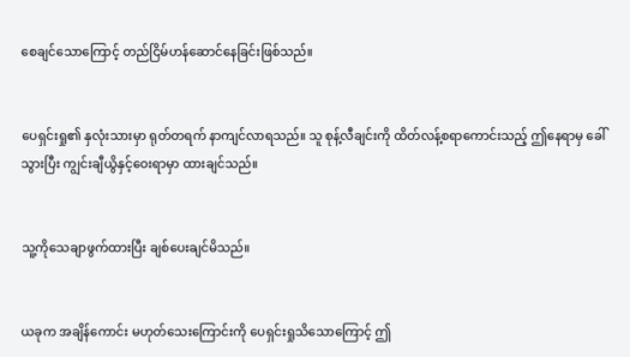စေချင်သောကြောင့် တည်ငြိမ်ဟန်ဆောင်နေခြင်းဖြစ်သည်။


ပေရှင်းရှု၏ နှလုံးသားမှာ ရုတ်တရက် နာကျင်လာရသည်။ သူ စုန့်လီချင်းကို ထိတ်လန့်စရာကောင်းသည့် ဤနေရာမှ ခေါ်သွားပြီး ကျွင်းချီယွိနှင့်ဝေးရာမှာ ထားချင်သည်။


သူ့ကိုသေချာဖွက်ထားပြီး ချစ်ပေးချင်မိသည်။


ယခုက အချိန်ကောင်း မဟုတ်သေးကြောင်းကို ပေရှင်းရှုသိသောကြောင့် ဤ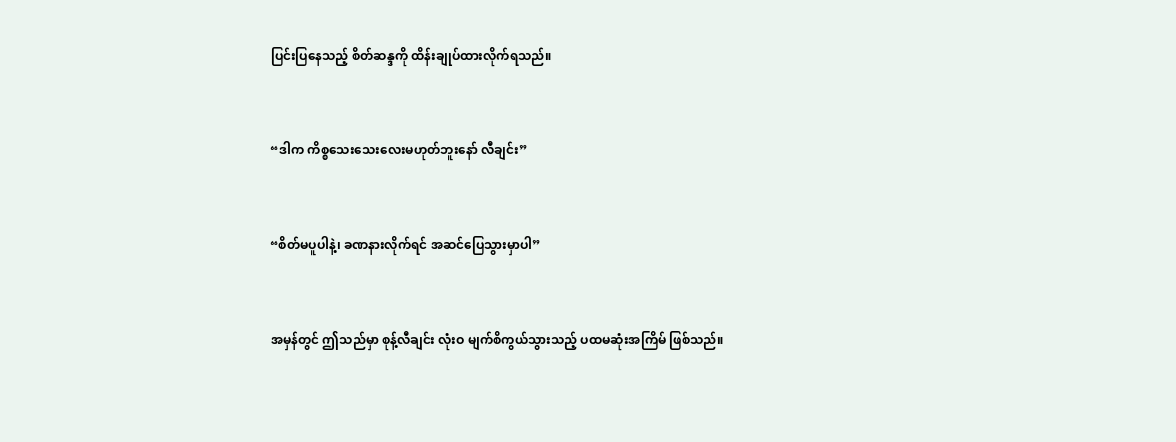ပြင်းပြနေသည့် စိတ်ဆန္ဒကို ထိန်းချုပ်ထားလိုက်ရသည်။


“ဒါက ကိစ္စသေးသေးလေးမဟုတ်ဘူးနော် လီချင်း”


“စိတ်မပူပါနဲ့၊ ခဏနားလိုက်ရင် အဆင်ပြေသွားမှာပါ”


အမှန်တွင် ဤသည်မှာ စုန့်လီချင်း လုံးဝ မျက်စိကွယ်သွားသည့် ပထမဆုံးအကြိမ် ဖြစ်သည်။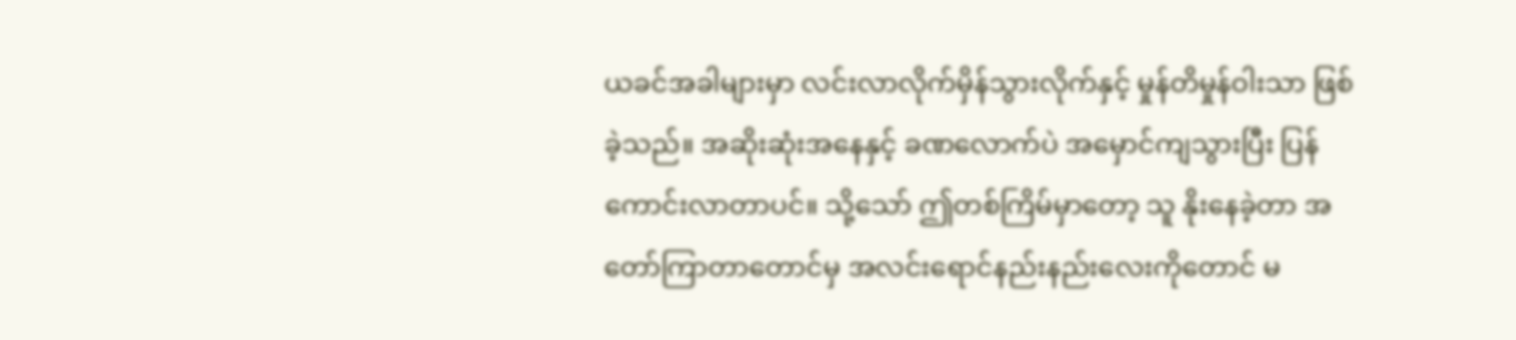ယခင်အခါများမှာ လင်းလာလိုက်မှိန်သွားလိုက်နှင့် မှုန်တိမှုန်ဝါးသာ ဖြစ်ခဲ့သည်။ အဆိုးဆုံးအနေနှင့် ခဏလောက်ပဲ အမှောင်ကျသွားပြီး ပြန်ကောင်းလာတာပင်။ သို့သော် ဤတစ်ကြိမ်မှာတော့ သူ နိုးနေခဲ့တာ အတော်ကြာတာတောင်မှ အလင်းရောင်နည်းနည်းလေးကိုတောင် မ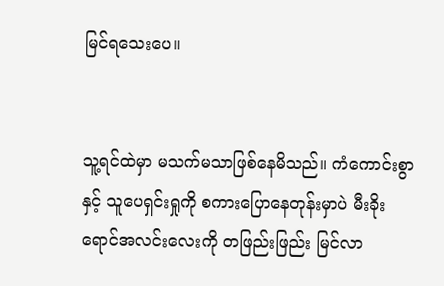မြင်ရသေးပေ။


သူ့ရင်ထဲမှာ မသက်မသာဖြစ်နေမိသည်။ ကံကောင်းစွာနှင့် သူပေရှင်းရှုကို စကားပြောနေတုန်းမှာပဲ မီးခိုးရောင်အလင်းလေးကို တဖြည်းဖြည်း မြင်လာ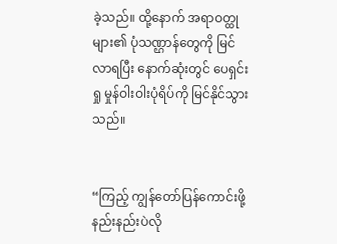ခဲ့သည်။ ထို့နောက် အရာဝတ္ထုများ၏ ပုံသဏ္ဌာန်တွေကို မြင်လာရပြီး နောက်ဆုံးတွင် ပေရှင်းရှု မှုန်ဝါးဝါးပုံရိပ်ကို မြင်နိုင်သွားသည်။


“ကြည့် ကျွန်တော်ပြန်ကောင်းဖို့ နည်းနည်းပဲလို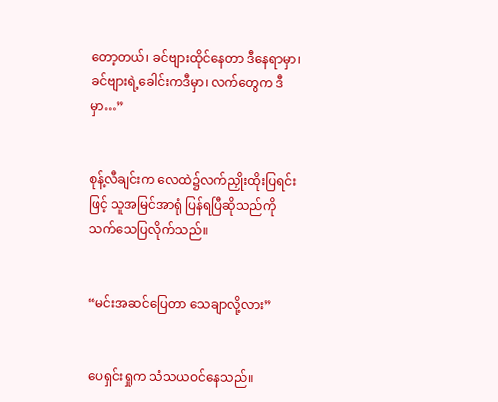တော့တယ်၊ ခင်ဗျားထိုင်နေတာ ဒီနေရာမှာ၊ ခင်ဗျားရဲ့ခေါင်းကဒီမှာ၊ လက်တွေက ဒီမှာ…”


စုန့်လီချင်းက လေထဲ၌လက်ညှိုးထိုးပြရင်းဖြင့် သူအမြင်အာရုံ ပြန်ရပြီဆိုသည်ကို သက်သေပြလိုက်သည်။


“မင်းအဆင်ပြေတာ သေချာလို့လား”


ပေရှင်းရှုက သံသယဝင်နေသည်။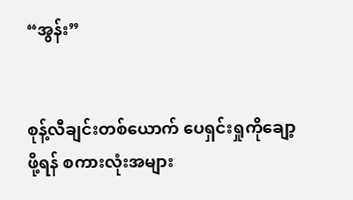“အွန်း”


စုန့်လီချင်းတစ်ယောက် ပေရှင်းရှုကိုချော့ဖို့ရန် စကားလုံးအများ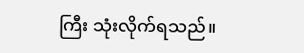ကြီး သုံးလိုက်ရသည်။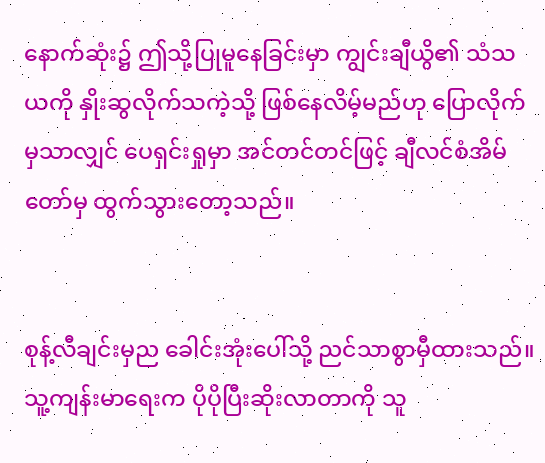နောက်ဆုံး၌ ဤသို့ပြုမူနေခြင်းမှာ ကျွင်းချီယွိ၏ သံသယကို နှိုးဆွလိုက်သကဲ့သို့ ဖြစ်နေလိမ့်မည်ဟု ပြောလိုက်မှသာလျှင် ပေရှင်းရှုမှာ အင်တင်တင်ဖြင့် ချီလင်စံအိမ်တော်မှ ထွက်သွားတော့သည်။


စုန့်လီချင်းမှည ခေါင်းအုံးပေါ်သို့ ညင်သာစွာမှီထားသည်။ သူ့ကျန်းမာရေးက ပိုပိုပြီးဆိုးလာတာကို သူ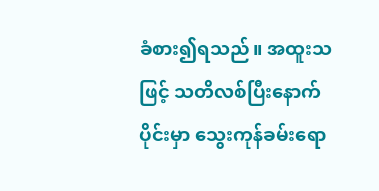ခံစား၍ရသည်။ အထူးသဖြင့် သတိလစ်ပြီးနောက်ပိုင်းမှာ သွေးကုန်ခမ်းရော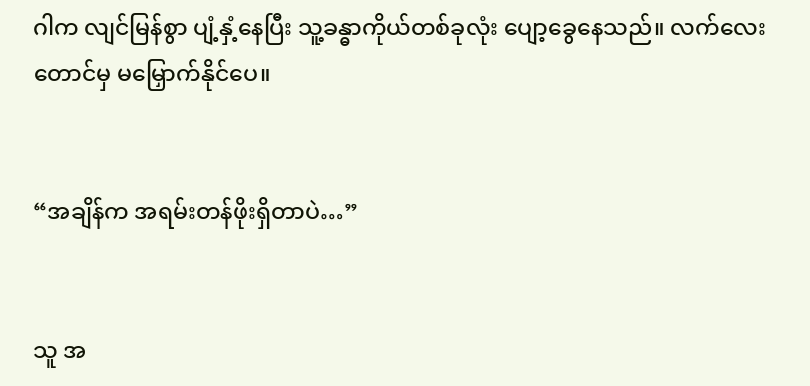ဂါက လျင်မြန်စွာ ပျံ့နှံ့နေပြီး သူ့ခန္ဓာကိုယ်တစ်ခုလုံး ပျော့ခွေနေသည်။ လက်လေးတောင်မှ မမြှောက်နိုင်ပေ။


“အချိန်က အရမ်းတန်ဖိုးရှိတာပဲ…”


သူ အ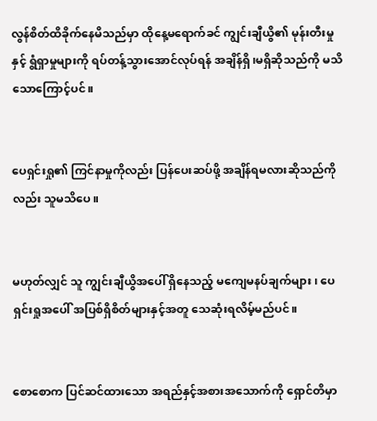လွန်စိတ်ထိခိုက်နေမိသည်မှာ ထိုနေ့မရောက်ခင် ကျွင်းချီယွိ၏ မုန်းတီးမှုနှင့် ရွံရှာမှုများကို ရပ်တန့်သွားအောင်လုပ်ရန် အချိန်ရှိ၊မရှိဆိုသည်ကို မသိသောကြောင့်ပင်။


ပေရှင်းရှု၏ ကြင်နာမှုကိုလည်း ပြန်ပေးဆပ်ဖို့ အချိန်ရမလားဆိုသည်ကိုလည်း သူမသိပေ။


မဟုတ်လျှင် သူ ကျွင်းချီယွိအပေါ် ရှိနေသည့် မကျေမနပ်ချက်များ၊ ပေရှင်းရှုအပေါ် အပြစ်ရှိစိတ်များနှင့်အတူ သေဆုံးရလိမ့်မည်ပင်။


စောစောက ပြင်ဆင်ထားသော အရည်နှင့်အစားအသောက်ကို ရှောင်တိမှာ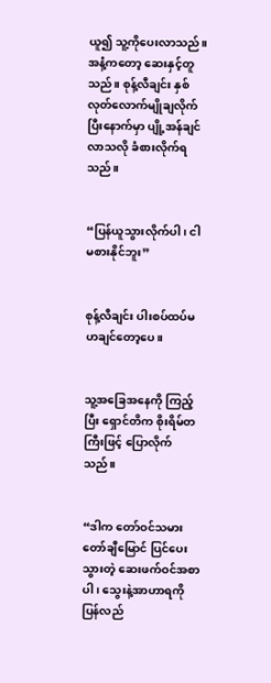ယူ၍ သူ့ကိုပေးလာသည်။ အနံ့ကတော့ ဆေးနှင့်တူသည်။ စုန့်လီချင်း နှစ်လုတ်လောက်မျိုချလိုက်ပြီးနောက်မှာ ပျို့အန်ချင်လာသလို ခံစားလိုက်ရသည်။


“ပြန်ယူသွားလိုက်ပါ၊ ငါ မစားနိုင်ဘူး”


စုန့်လီချင်း ပါးစပ်ထပ်မဟချင်တော့ပေ။


သူ့အခြေအနေကို ကြည့်ပြီး ရှောင်တိက စိုးရိမ်တကြီးဖြင့် ပြောလိုက်သည်။


“ဒါက တော်ဝင်သမားတော်ချီမြောင် ပြင်ပေးသွားတဲ့ ဆေးဖက်ဝင်အစာပါ၊ သွေးနဲ့အာဟာရကို ပြန်လည်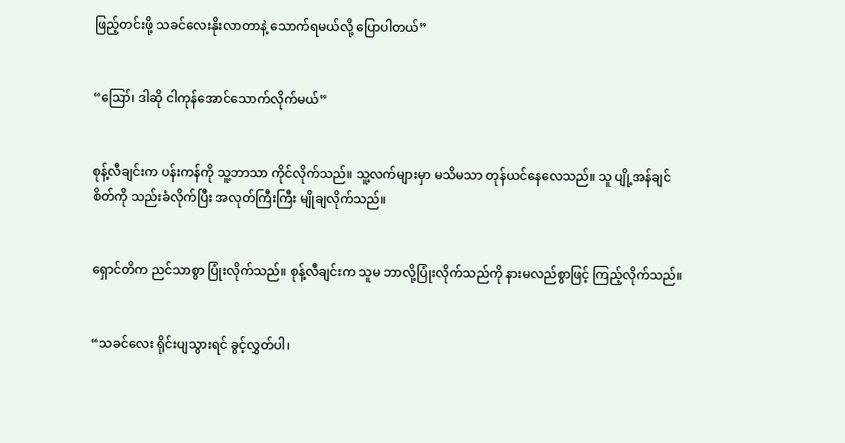ဖြည့်တင်းဖို့ သခင်လေးနိုးလာတာနဲ့ သောက်ရမယ်လို့ ပြောပါတယ်”


“ဪ၊ ဒါဆို ငါကုန်အောင်သောက်လိုက်မယ်”


စုန့်လီချင်းက ပန်းကန်ကို သူ့ဘာသာ ကိုင်လိုက်သည်။ သူ့လက်များမှာ မသိမသာ တုန်ယင်နေလေသည်။ သူ ပျို့အန်ချင်စိတ်ကို သည်းခံလိုက်ပြီး အလုတ်ကြီးကြီး မျိုချလိုက်သည်။


ရှောင်တိက ညင်သာစွာ ပြုံးလိုက်သည်။ စုန့်လီချင်းက သူမ ဘာလို့ပြုံးလိုက်သည်ကို နားမလည်စွာဖြင့် ကြည့်လိုက်သည်။


“သခင်လေး ရိုင်းပျသွားရင် ခွင့်လွှတ်ပါ၊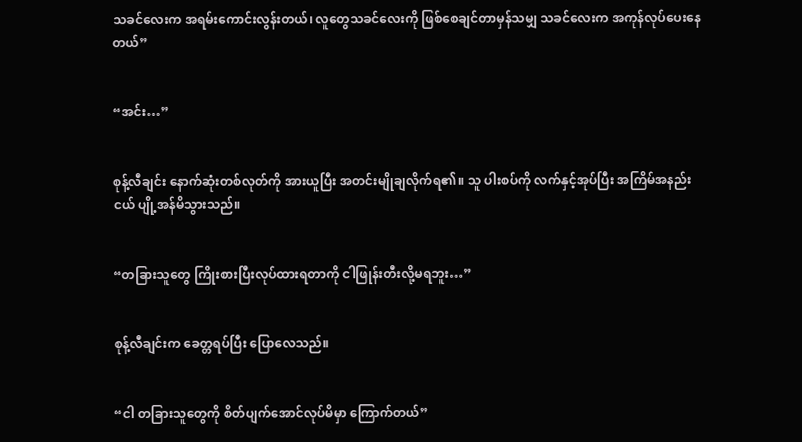သခင်လေးက အရမ်းကောင်းလွန်းတယ်၊ လူတွေသခင်လေးကို ဖြစ်စေချင်တာမှန်သမျှ သခင်လေးက အကုန်လုပ်ပေးနေတယ်”


“အင်း…”


စုန့်လီချင်း နောက်ဆုံးတစ်လုတ်ကို အားယူပြီး အတင်းမျိုချလိုက်ရ၏။ သူ ပါးစပ်ကို လက်နှင့်အုပ်ပြီး အကြိမ်အနည်းငယ် ပျို့အန်မိသွားသည်။


“တခြားသူတွေ ကြိုးစားပြီးလုပ်ထားရတာကို ငါဖြုန်းတီးလို့မရဘူး…”


စုန့်လီချင်းက ခေတ္တရပ်ပြီး ပြောလေသည်။


“ငါ တခြားသူတွေကို စိတ်ပျက်အောင်လုပ်မိမှာ ကြောက်တယ်”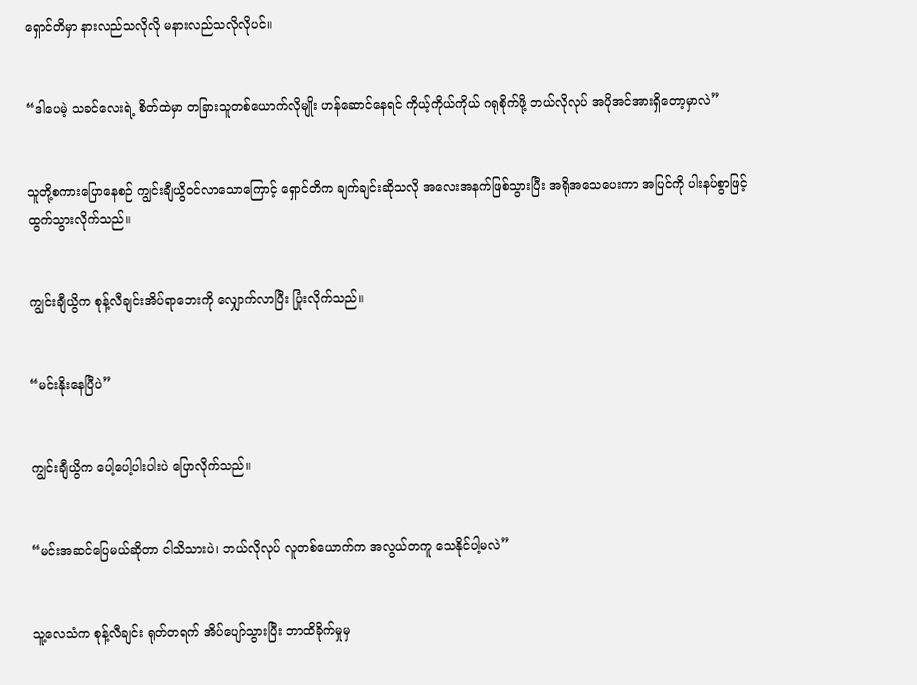ရှောင်တိမှာ နားလည်သလိုလို မနားလည်သလိုလိုပင်။


“ဒါပေမဲ့ သခင်လေးရဲ့ စိတ်ထဲမှာ တခြားသူတစ်ယောက်လိုမျိုး ဟန်ဆောင်နေရင် ကိုယ့်ကိုယ်ကိုယ် ဂရုစိုက်ဖို့ ဘယ်လိုလုပ် အပိုအင်အားရှိတော့မှာလဲ”


သူတို့စကားပြောနေစဉ် ကျွင်းချီယွိဝင်လာသောကြောင့် ရှောင်တိက ချက်ချင်းဆိုသလို အလေးအနက်ဖြစ်သွားပြီး အရိုအသေပေးကာ အပြင်ကို ပါးနပ်စွာဖြင့် ထွက်သွားလိုက်သည်။


ကျွင်းချီယွိက စုန့်လီချင်းအိပ်ရာဘေးကို လျှောက်လာပြီး ပြုံးလိုက်သည်။


“မင်းနိုးနေပြီပဲ”


ကျွင်းချီယွိက ပေါ့ပေါ့ပါးပါးပဲ ပြောလိုက်သည်။


“မင်းအဆင်ပြေမယ်ဆိုတာ ငါသိသားပဲ၊ ဘယ်လိုလုပ် လူတစ်ယောက်က အလွယ်တကူ သေနိုင်ပါ့မလဲ”


သူ့လေသံက စုန့်လီချင်း ရုတ်တရက် အိပ်ပျော်သွားပြီး ဘာထိခိုက်မှုမှ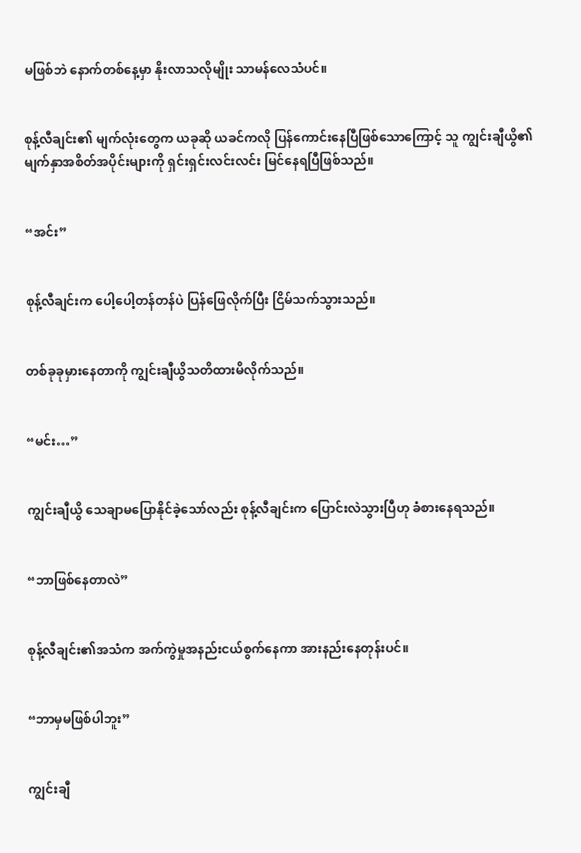မဖြစ်ဘဲ နောက်တစ်နေ့မှာ နိုးလာသလိုမျိုး သာမန်လေသံပင်။


စုန့်လီချင်း၏ မျက်လုံးတွေက ယခုဆို ယခင်ကလို ပြန်ကောင်းနေပြီဖြစ်သောကြောင့် သူ ကျွင်းချီယွိ၏ မျက်နှာအစိတ်အပိုင်းများကို ရှင်းရှင်းလင်းလင်း မြင်နေရပြီဖြစ်သည်။


“အင်း”


စုန့်လီချင်းက ပေါ့ပေါ့တန်တန်ပဲ ပြန်ဖြေလိုက်ပြီး ငြိမ်သက်သွားသည်။


တစ်ခုခုမှားနေတာကို ကျွင်းချီယွိသတိထားမိလိုက်သည်။


“မင်း…”


ကျွင်းချီယွိ သေချာမပြောနိုင်ခဲ့သော်လည်း စုန့်လီချင်းက ပြောင်းလဲသွားပြီဟု ခံစားနေရသည်။


“ဘာဖြစ်နေတာလဲ”


စုန့်လီချင်း၏အသံက အက်ကွဲမှုအနည်းငယ်စွက်နေကာ အားနည်းနေတုန်းပင်။


“ဘာမှမဖြစ်ပါဘူး”


ကျွင်းချီ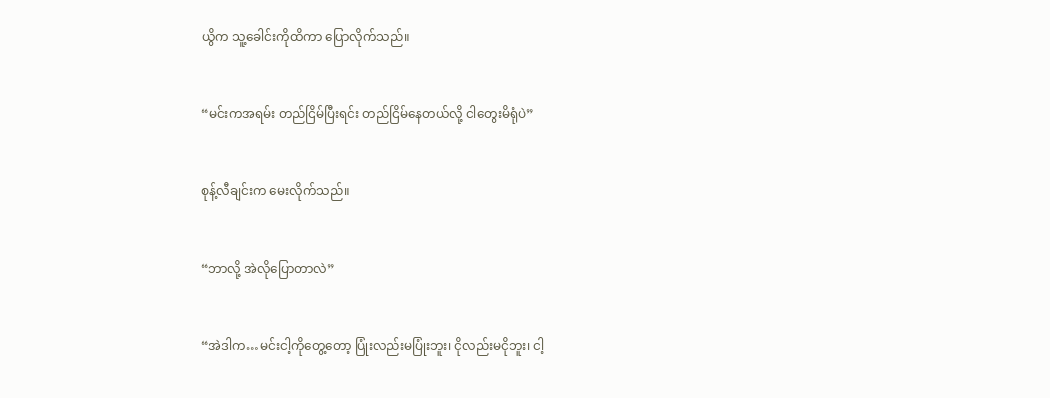ယွိက သူ့ခေါင်းကိုထိကာ ပြောလိုက်သည်။


“မင်းကအရမ်း တည်ငြိမ်ပြီးရင်း တည်ငြိမ်နေတယ်လို့ ငါတွေးမိရုံပဲ”


စုန့်လီချင်းက မေးလိုက်သည်။


“ဘာလို့ အဲလိုပြောတာလဲ”


“အဲဒါက…မင်းငါ့ကိုတွေ့တော့ ပြုံးလည်းမပြုံးဘူး၊ ငိုလည်းမငိုဘူး၊ ငါ့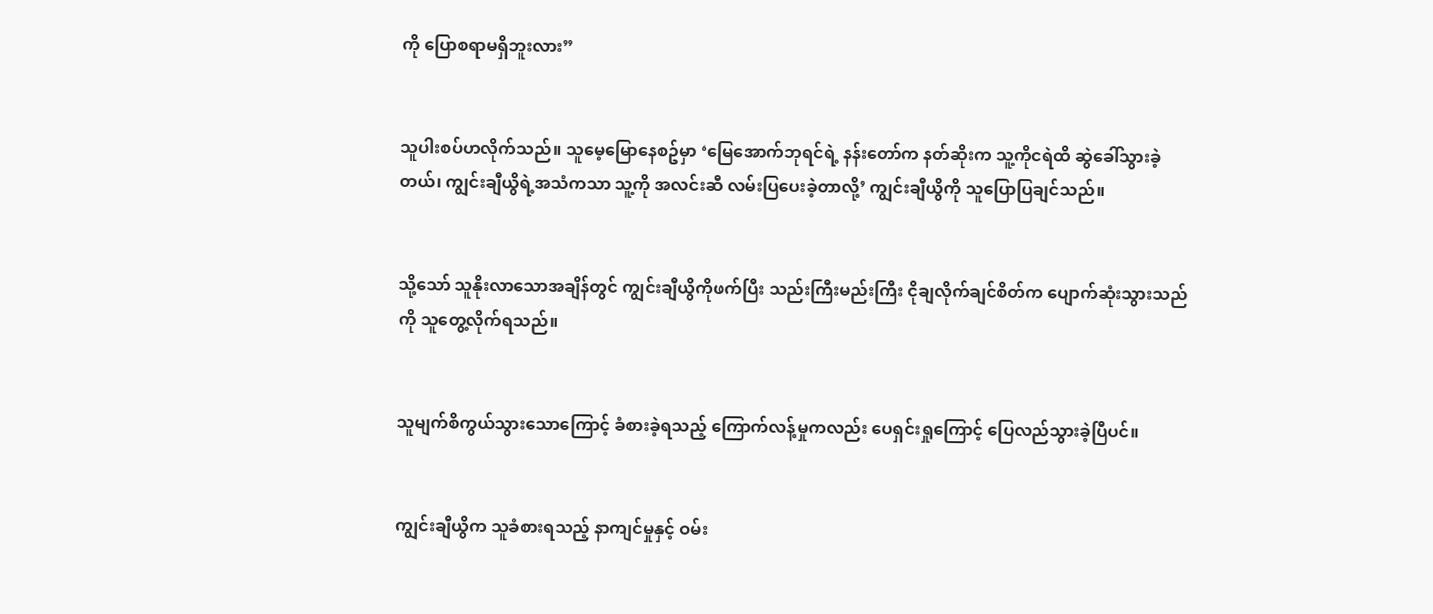ကို ပြောစရာမရှိဘူးလား”


သူပါးစပ်ဟလိုက်သည်။ သူမေ့မြောနေစဥ်မှာ ‘မြေအောက်ဘုရင်ရဲ့ နန်းတော်က နတ်ဆိုးက သူ့ကိုငရဲထိ ဆွဲခေါ်သွားခဲ့တယ်၊ ကျွင်းချီယွိရဲ့အသံကသာ သူ့ကို အလင်းဆီ လမ်းပြပေးခဲ့တာလို့’ ကျွင်းချီယွိကို သူပြောပြချင်သည်။


သို့သော် သူနိုးလာသောအချိန်တွင် ကျွင်းချီယွိကိုဖက်ပြီး သည်းကြီးမည်းကြီး ငိုချလိုက်ချင်စိတ်က ပျောက်ဆုံးသွားသည်ကို သူတွေ့လိုက်ရသည်။


သူမျက်စိကွယ်သွားသောကြောင့် ခံစားခဲ့ရသည့် ကြောက်လန့်မှုကလည်း ပေရှင်းရှုကြောင့် ပြေလည်သွားခဲ့ပြီပင်။


ကျွင်းချီယွိက သူခံစားရသည့် နာကျင်မှုနှင့် ဝမ်း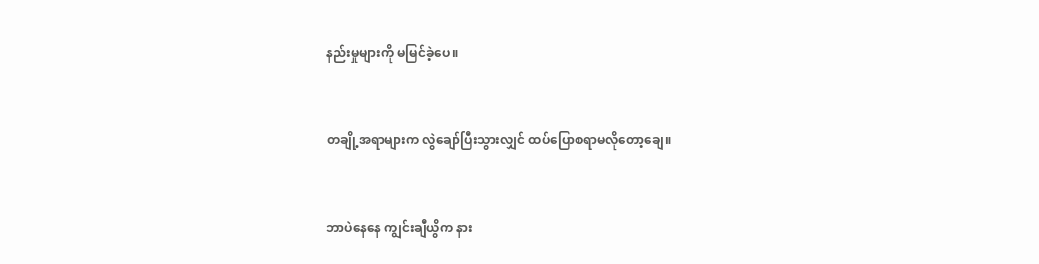နည်းမှုများကို မမြင်ခဲ့ပေ။


တချို့အရာများက လွဲချော်ပြီးသွားလျှင် ထပ်ပြောစရာမလိုတော့ချေ။


ဘာပဲနေနေ ကျွင်းချီယွိက နား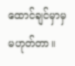ထောင်ချင်မှာမှ မဟုတ်တာ။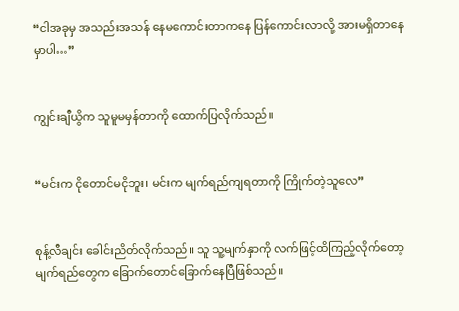“ငါအခုမှ အသည်းအသန် နေမကောင်းတာကနေ ပြန်ကောင်းလာလို့ အားမရှိတာနေမှာပါ…”


ကျွင်းချီယွိက သူမူမမှန်တာကို ထောက်ပြလိုက်သည်။


“မင်းက ငိုတောင်မငိုဘူး၊ မင်းက မျက်ရည်ကျရတာကို ကြိုက်တဲ့သူလေ”


စုန့်လီချင်း ခေါင်းညိတ်လိုက်သည်။ သူ သူ့မျက်နှာကို လက်ဖြင့်ထိကြည့်လိုက်တော့ မျက်ရည်တွေက ခြောက်တောင်ခြောက်နေပြီဖြစ်သည်။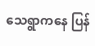သေရွာကနေ ပြန်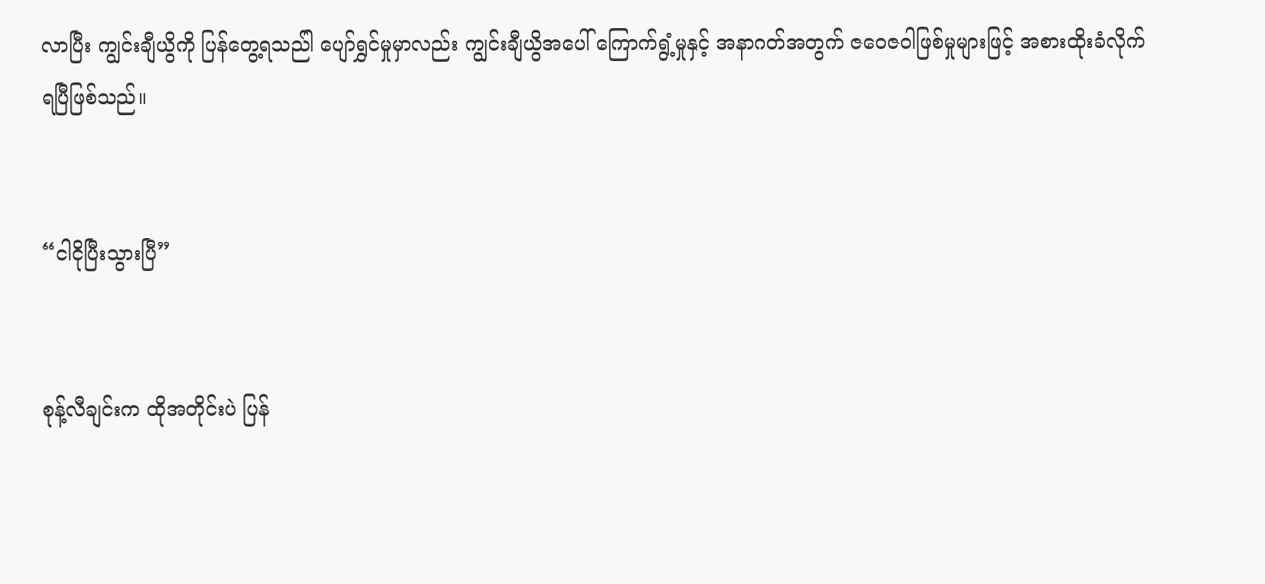လာပြီး ကျွင်းချီယွိကို ပြန်တွေ့ရသည်ါ ပျော်ရွှင်မှုမှာလည်း ကျွင်းချီယွိအပေါ် ကြောက်ရွံ့မှုနှင့် အနာဂတ်အတွက် ဇဝေဇဝါဖြစ်မှုများဖြင့် အစားထိုးခံလိုက်ရပြီဖြစ်သည်။


“ငါငိုပြီးသွားပြီ”


စုန့်လီချင်းက ထိုအတိုင်းပဲ ပြန်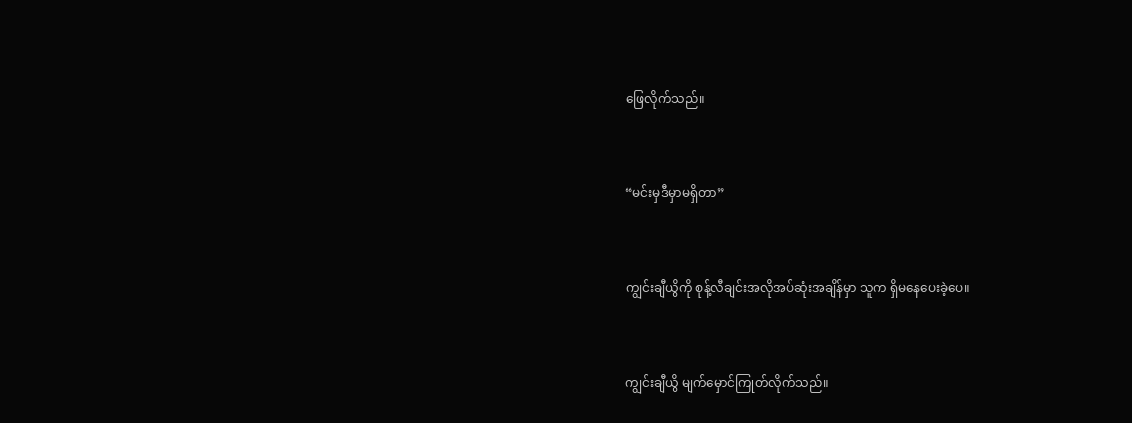ဖြေလိုက်သည်။


“မင်းမှဒီမှာမရှိတာ”


ကျွင်းချီယွိကို စုန့်လီချင်းအလိုအပ်ဆုံးအချိန်မှာ သူက ရှိမနေပေးခဲ့ပေ။


ကျွင်းချီယွိ မျက်မှောင်ကြုတ်လိုက်သည်။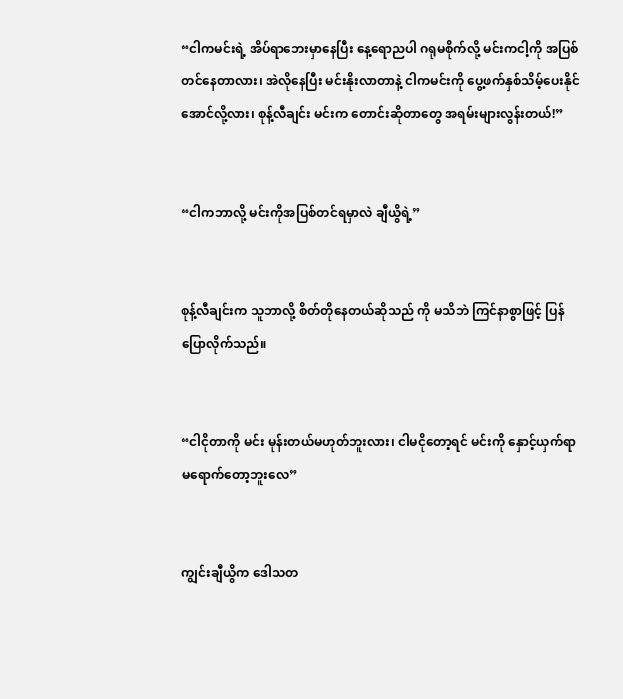“ငါကမင်းရဲ့ အိပ်ရာဘေးမှာနေပြီး နေ့ရောညပါ ဂရုမစိုက်လို့ မင်းကငါ့ကို အပြစ်တင်နေတာလား၊ အဲလိုနေပြီး မင်းနိုးလာတာနဲ့ ငါကမင်းကို ပွေ့ဖက်နှစ်သိမ့်ပေးနိုင်အောင်လို့လား၊ စုန့်လီချင်း မင်းက တောင်းဆိုတာတွေ အရမ်းများလွန်းတယ်!”


“ငါကဘာလို့ မင်းကိုအပြစ်တင်ရမှာလဲ ချီယွိရဲ့”


စုန့်လီချင်းက သူဘာလို့ စိတ်တိုနေတယ်ဆိုသည် ကို မသိဘဲ ကြင်နာစွာဖြင့် ပြန်ပြောလိုက်သည်။


“ငါငိုတာကို မင်း မုန်းတယ်မဟုတ်ဘူးလား၊ ငါမငိုတော့ရင် မင်းကို နှောင့်ယှက်ရာမရောက်တော့ဘူးလေ”


ကျွင်းချီယွိက ဒေါသတ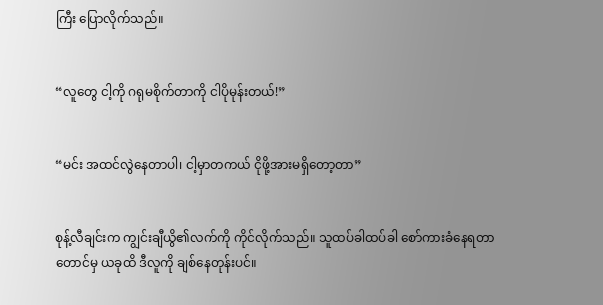ကြီး ပြောလိုက်သည်။


“လူတွေ ငါ့ကို ဂရုမစိုက်တာကို ငါပိုမုန်းတယ်!”


“မင်း အထင်လွဲနေတာပါ၊ ငါ့မှာတကယ် ငိုဖို့အားမရှိတော့တာ”


စုန့်လီချင်းက ကျွင်းချီယွိ၏လက်ကို ကိုင်လိုက်သည်။ သူထပ်ခါထပ်ခါ စော်ကားခံနေရတာတောင်မှ ယခုထိ ဒီလူကို ချစ်နေတုန်းပင်။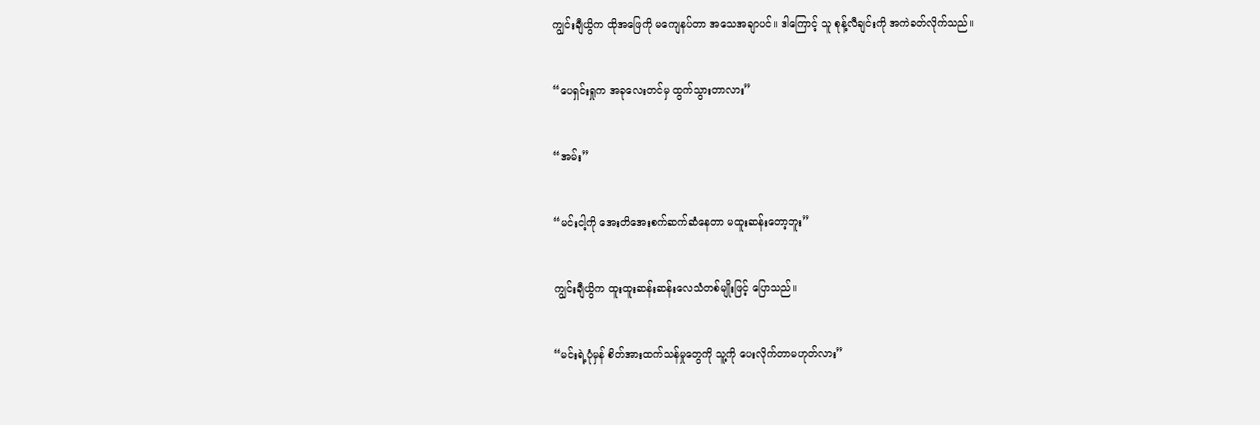ကျွင်းချီယွိက ထိုအဖြေကို မကျေနပ်တာ အသေအချာပင်။ ဒါကြောင့် သူ စုန့်လီချင်းကို အကဲခတ်လိုက်သည်။


“ပေရှင်းရှုက အခုလေးတင်မှ ထွက်သွားတာလား”


“အမ်း”


“မင်းငါ့ကို အေးတိအေးစက်ဆက်ဆံနေတာ မထူးဆန်းတော့ဘူး”


ကျွင်းချီယွိက ထူးထူးဆန်းဆန်းလေသံတစ်မျိုးဖြင့် ပြောသည်။


“မင်းရဲ့ပုံမှန် စိတ်အားထက်သန်မှုတွေကို သူ့ကို ပေးလိုက်တာမဟုတ်လား”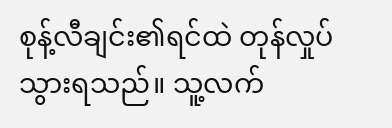စုန့်လီချင်း၏ရင်ထဲ တုန်လှုပ်သွားရသည်။ သူ့လက်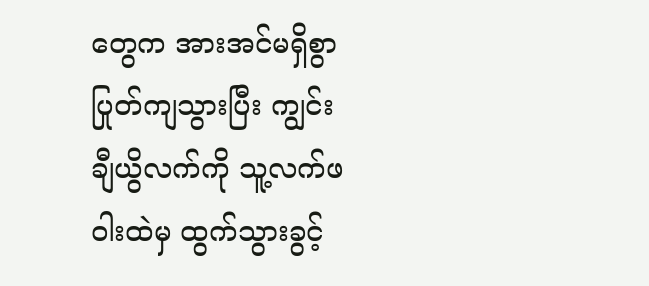တွေက အားအင်မရှိစွာ ပြုတ်ကျသွားပြီး ကျွင်းချီယွိလက်ကို သူ့လက်ဖဝါးထဲမှ ထွက်သွားခွင့်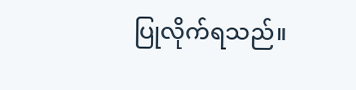ပြုလိုက်ရသည်။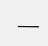___